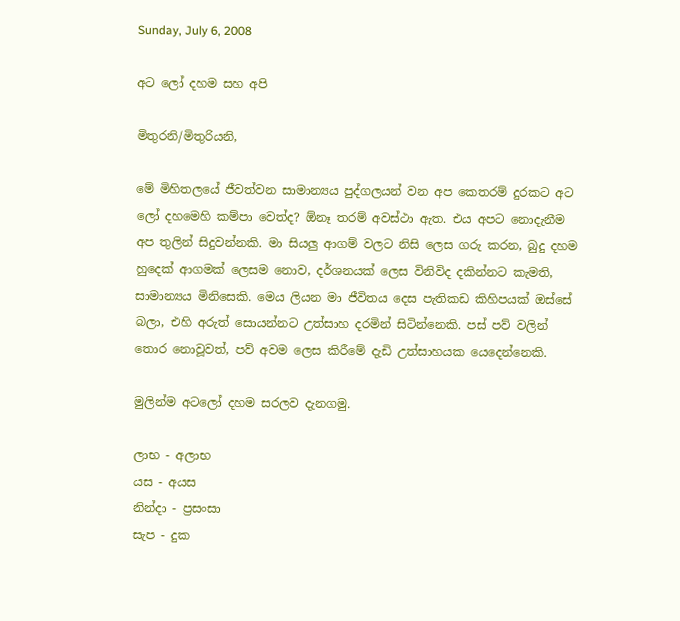Sunday, July 6, 2008

අට ලෝ දහම සහ අපි

මිතුරනි/මිතුරියනි,

මේ මිහිතලයේ ජීවත්වන සාමාන්‍යය පුද්ගලයන් වන අප කෙතරම් දුරකට අට ලෝ දහමෙහි කම්පා වෙත්ද? ඕනෑ තරම් අවස්ථා ඇත. එය අපට නොදැනීම අප තුලින් සිදුවන්නකි. මා සියලු ආගම් වලට නිසි ලෙස ගරු කරන, බුදු දහම හුදෙක් ආගමක් ලෙසම නොව, දර්ශනයක් ලෙස විනිවිද දකින්නට කැමති, සාමාන්‍යය මිනිසෙකි. මෙය ලියන මා ජීවිතය දෙස පැතිකඩ කිහිපයක් ඔස්සේ බලා, එහි අරුත් සොයන්නට උත්සාහ දරමින් සිටින්නෙකි. පස් පව් වලින් තොර නොවූවත්, පව් අවම ලෙස කිරීමේ දැඩි උත්සාහයක යෙදෙන්නෙකි.

මුලින්ම අටලෝ දහම සරලව දැනගමු.

ලාභ - අලාභ
යස - අයස
නින්දා - ප්‍රසංසා
සැප - දුක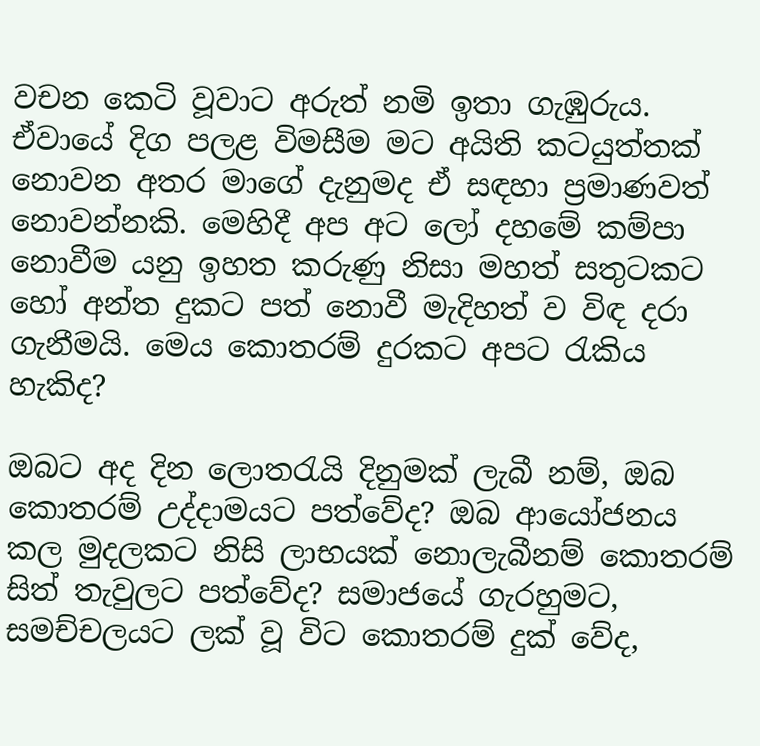වචන කෙටි වූවාට අරුත් නමි ඉතා ගැඹුරුය. ඒවායේ දිග පලළ විමසීම මට අයිති කටයුත්තක් නොවන අතර මාගේ දැනුමද ඒ සඳහා ප්‍රමාණවත් නොවන්නකි. මෙහිදී අප අට ලෝ දහමේ කම්පා නොවීම යනු ඉහත කරුණු නිසා මහත් සතුටකට හෝ අන්ත දුකට පත් නොවී මැදිහත් ව විඳ දරා ගැනීමයි. මෙය කොතරම් දුරකට අපට රැකිය හැකිද?

ඔබට අද දින ලොතරැයි දිනුමක් ලැබී නම්, ඔබ කොතරම් උද්දාමයට පත්වේද? ඔබ ආයෝජනය කල මුදලකට නිසි ලාභයක් නොලැබීනම් කොතරම් සිත් තැවුලට පත්වේද? සමාජයේ ගැරහුමට, සමච්චලයට ලක් වූ විට කොතරම් දුක් වේද,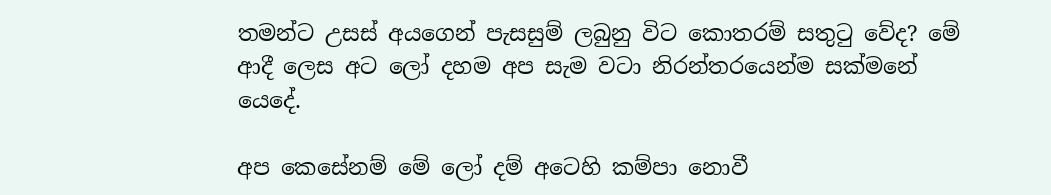තමන්ට උසස් අයගෙන් පැසසුම් ලබුනු විට කොතරම් සතුටු වේද? මේ ආදී ලෙස අට ලෝ දහම අප සැම වටා නිරන්තරයෙන්ම සක්මනේ යෙදේ.

අප කෙසේනම් මේ ලෝ දම් අටෙහි කම්පා නොවී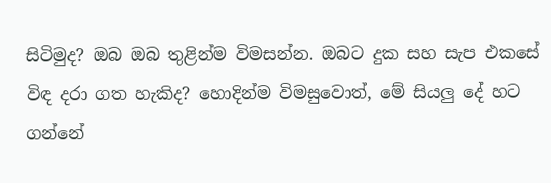සිටිමුද? ඔබ ඔබ තුළින්ම විමසන්න. ඔබට දුක සහ සැප එකසේ විඳ දරා ගත හැකිද? හොදින්ම විමසුවොත්, මේ සියලු දේ හට ගන්නේ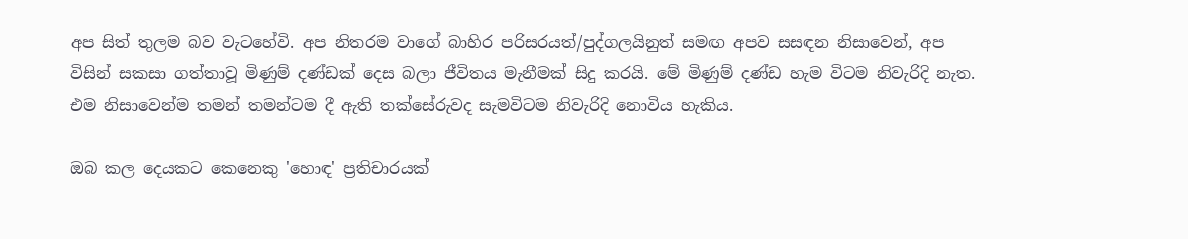අප සිත් තුලම බව වැටහේවි. අප නිතරම වාගේ බාහිර පරිසරයත්/පුද්ගලයිනුත් සමඟ අපව සසඳන නිසාවෙන්, අප විසින් සකසා ගත්තාවූ මිණුම් දණ්ඩක් දෙස බලා ජීවිතය මැනීමක් සිදු කරයි. මේ මිණුම් දණ්ඩ හැම විටම නිවැරිදි නැත. එම නිසාවෙන්ම තමන් තමන්ටම දී ඇති තක්සේරුවද සැමවිටම නිවැරිදි නොවිය හැකිය.

ඔබ කල දෙයකට කෙනෙකු 'හොඳ' ප්‍රතිචාරයක්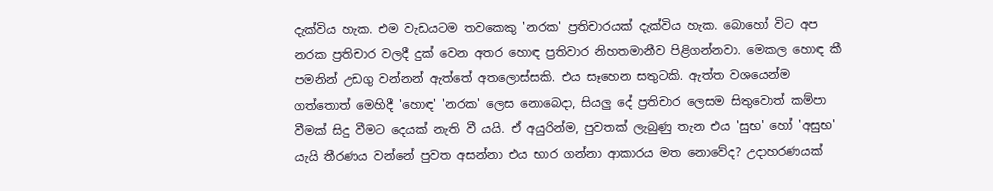දැක්විය හැක. එම වැඩයටම තවකෙකු 'නරක' ප්‍රතිචාරයක් දැක්විය හැක. බොහෝ විට අප නරක ප්‍රතිචාර වලදී දුක් වෙන අතර හොඳ ප්‍රතිවාර නිහතමානීව පිළිගන්නවා. මෙකල හොඳ කී පමනින් උඩගු වන්නන් ඇත්තේ අතලොස්සකි. එය සෑහෙන සතුටකි. ඇත්ත වශයෙන්ම ගත්තොත් මෙහිදී 'හොඳ' 'නරක' ලෙස නොබෙදා, සියලු දේ ප්‍රතිචාර ලෙසම සිතුවොත් කම්පා වීමක් සිදු වීමට දෙයක් නැති වී යයි. ඒ අයුරින්ම, පුවතක් ලැබුණු තැන එය 'සුභ' හෝ 'අසුභ' යැයි තීරණය වන්නේ පුවත අසන්නා එය භාර ගන්නා ආකාරය මත නොවේද? උදාහරණයක්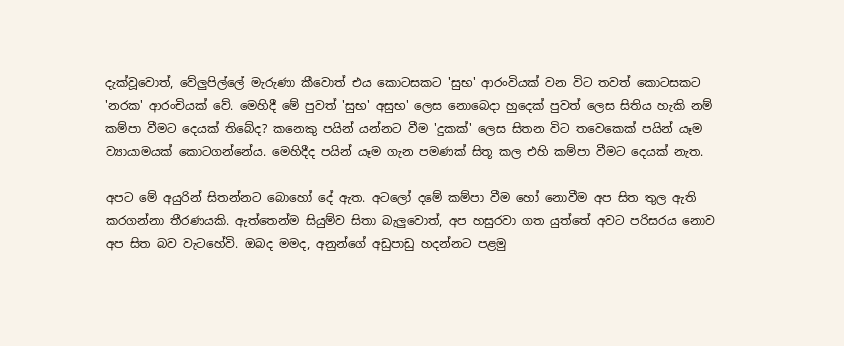දැක්වූවොත්, වේලුපිල්ලේ මැරුණා කීවොත් එය කොටසකට 'සුභ' ආරංවියක් වන විට තවත් කොටසකට 'නරක' ආරංචියක් වේ. මෙහිදී මේ පුවත් 'සුභ' අසුභ' ලෙස නොබෙදා හුදෙක් පුවත් ලෙස සිතිය හැකි නම් කම්පා වීමට දෙයක් තිබේද? කනෙකු පයින් යන්නට වීම 'දුකක්' ලෙස සිතන විට තවෙකෙක් පයින් යෑම ව්‍යායාමයක් කොටගන්නේය. මෙහිදීද පයින් යෑම ගැන පමණක් සිතූ කල එහි කම්පා වීමට දෙයක් නැත.

අපට මේ අයුරින් සිතන්නට බොහෝ දේ ඇත. අටලෝ දමේ කම්පා වීම හෝ නොවීම අප සිත තුල ඇති කරගන්නා තීරණයකි. ඇත්තෙන්ම සියුම්ව සිතා බැලුවොත්, අප හසුරවා ගත යුත්තේ අවට පරිසරය නොව අප සිත බව වැටහේවි. ඔබද මමද, අනුන්ගේ අඩුපාඩු හදන්නට පළමු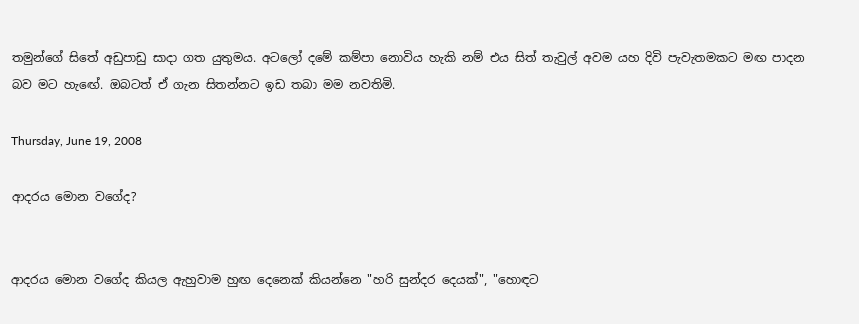තමුන්ගේ සිතේ අඩුපාඩු සාදා ගත යුතුමය. අටලෝ දමේ කම්පා නොවිය හැකි නම් එය සිත් තැවුල් අවම යහ දිවි පැවැතමකට මඟ පාදන බව මට හැඟේ. ඔබටත් ඒ ගැන සිතන්නට ඉඩ තබා මම නවතිමි.

Thursday, June 19, 2008

ආදරය මොන වගේද?


ආදරය මොන වගේද කියල ඇහුවාම හුඟ දෙනෙක් කියන්නෙ "හරි සුන්දර දෙයක්", "හොඳට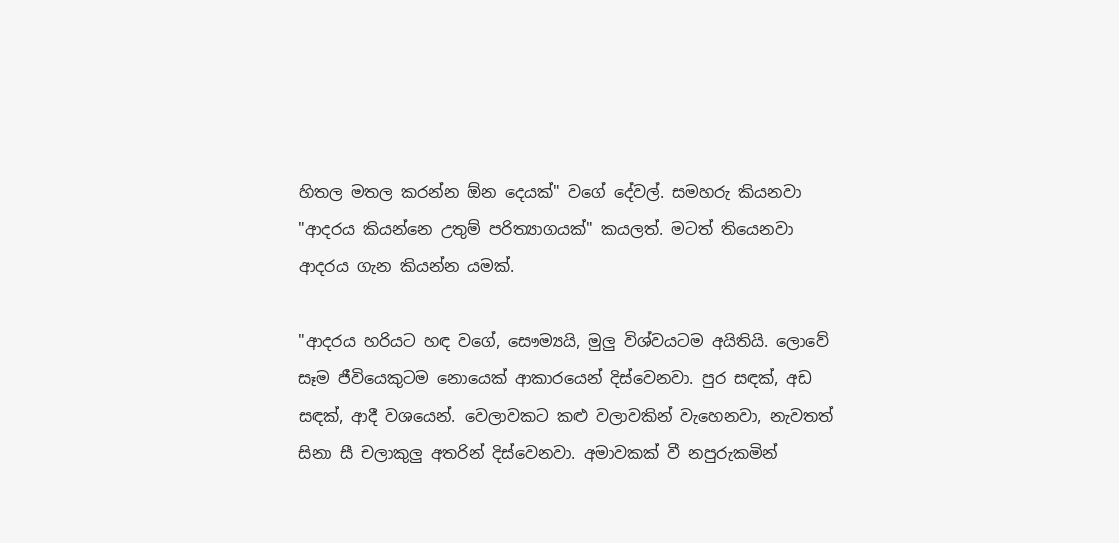හිතල මතල කරන්න ඕන දෙයක්" වගේ දේවල්. සමහරු කියනවා "ආදරය කියන්නෙ උතුම් පරිත්‍යාගයක්" කයලත්. මටත් තියෙනවා ආදරය ගැන කියන්න යමක්.

"ආදරය හරියට හඳ වගේ, සෞම්‍යයි, මුලු විශ්වයටම අයිතියි. ලොවේ සෑම ජීවියෙකුටම නොයෙක් ආකාරයෙන් දිස්වෙනවා. පුර සඳක්, අඩ සඳක්, ආදී වශයෙන්. වෙලාවකට කළු වලාවකින් වැහෙනවා, නැවතත් සිනා සී චලාකුලු අතරින් දිස්වෙනවා. අමාවකක් වී නපුරුකමින්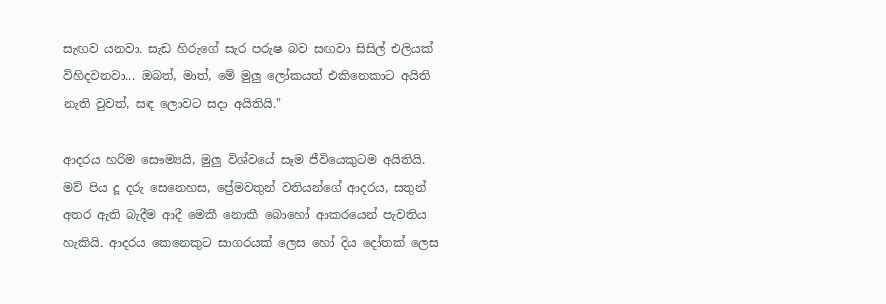සැඟව යනවා. සැඩ හිරුගේ සැර පරුෂ බව සඟවා සිසිල් එලියක් විහිදවනවා... ඔබත්, මාත්, මේ මුලු ලෝකයත් එකිනෙකාට අයිති නැති වුවත්, සඳ ලොවට සදා අයිතියි."

ආදරය හරිම සෞම්‍යයි, මුලු විශ්වයේ සෑම ජීවියෙකුටම අයිතියි. මව් පිය දූ දරු සෙනෙහස, ප්‍රේමවතුන් වතියන්ගේ ආදරය, සතුන් අතර ඇති බැදීම ආදී මෙකී නොකී බොහෝ ආකරයෙන් පැවතිය හැකියි. ආදරය කෙනෙකුට සාගරයක් ලෙස හෝ දිය දෝතක් ලෙස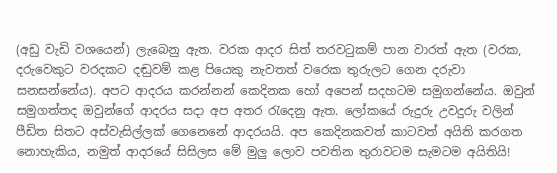(අඩු වැඩි වශයෙන්) ලැබෙනු ඇත. වරක ආදර සිත් තරවටුකම් පාන වාරත් ඇත (වරක, දරුවෙකුට වරදකට දඬුවම් කළ පියෙකු නැවතත් වරෙක තුරුලට ගෙන දරුවා සනසන්නේය). අපට ආදරය කරන්නන් කෙදිනක හෝ අපෙන් සදහටම සමුගන්නේය. ඔවුන් සමුගත්තද ඔවුන්ගේ ආදරය සදා අප අතර රැදෙනු ඇත. ලෝකයේ රුදුරු උවදුරු වලින් පීඩිත සිතට අස්වැසිල්ලක් ගෙනෙනේ ආදරයයි. අප කෙදිනකවත් කාටවත් අයිති කරගත නොහැකිය, නමුත් ආදරයේ සිසිලස මේ මුලු ලොව පවතින තුරාවටම සැමටම අයිතියි!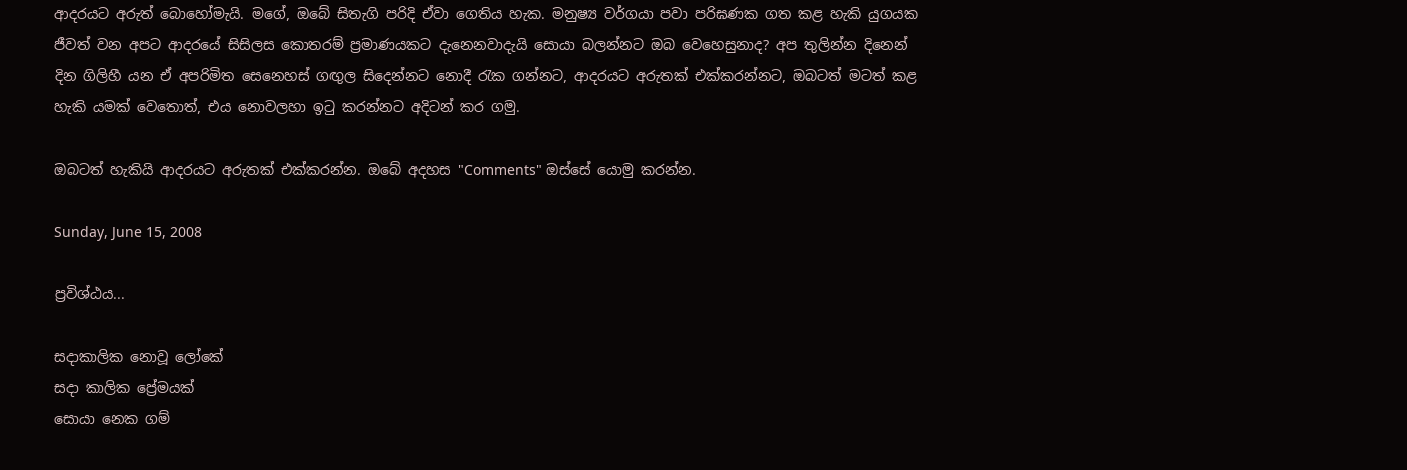ආදරයට අරුත් බොහෝමැයි. මගේ, ඔබේ සිතැගි පරිදි ඒවා ගෙතිය හැක. මනුෂ්‍ය වර්ගයා පවා පරිඝණක ගත කළ හැකි යුගයක ජීවත් වන අපට ආදරයේ සිසිලස කොතරම් ප්‍රමාණයකට දැනෙනවාදැයි සොයා බලන්නට ඔබ වෙහෙසුනාද? අප තුලින්න දිනෙන් දින ගිලිහී යන ඒ අපරිමිත සෙනෙහස් ගඟුල සිදෙන්නට නොදී රැක ගන්නට, ආදරයට අරුතක් එක්කරන්නට, ඔබටත් මටත් කළ හැකි යමක් වෙතොත්, එය නොවලහා ඉටු කරන්නට අදිටන් කර ගමු.

ඔබටත් හැකියි ආදරයට අරුතක් එක්කරන්න. ඔබේ අදහස "Comments" ඔස්සේ යොමු කරන්න.

Sunday, June 15, 2008

ප්‍රවිශ්ඨය...

සදාකාලික නොවූ ලෝකේ
සදා කාලික ප්‍රේමයක්
සොයා නෙක ගම්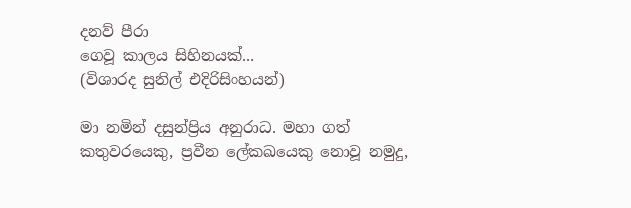දනව් පීරා
ගෙවූ කාලය සිහිනයක්...
(විශාරද සුනිල් එදිරිසිංහයන්)

මා නමින් දසුන්ප්‍රිය අනුරාධ. මහා ගත් කතුවරයෙකු, ප්‍රවීන ලේකඛයෙකු නොවූ නමුදු,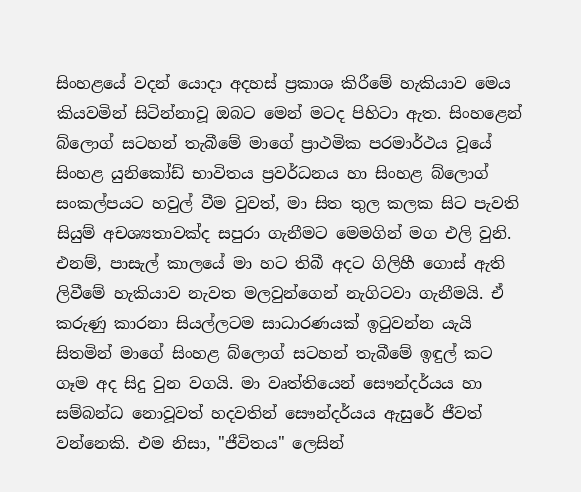සිංහළයේ වදන් යොදා අදහස් ප්‍රකාශ කිරීමේ හැකියාව මෙය කියවමින් සිටින්නාවූ ඔබට මෙන් මටද පිහිටා ඇත. සිංහළෙන් බ්ලොග් සටහන් තැබීමේ මාගේ ප්‍රාථමික පරමාර්ථය වූයේ සිංහළ යුනිකෝඩ් භාවිතය ප්‍රවර්ධනය හා සිංහළ බ්‍ලොග් සංකල්පයට හවුල් වීම වුවත්, මා සිත තුල කලක සිට පැවති සියුම් අචශ්‍යතාවක්ද සපුරා ගැනීමට මෙමගින් මග එලි වුනි. එනම්, පාසැල් කාලයේ මා හට තිබී අදට ගිලිහී ගොස් ඇති ලිවීමේ හැකියාව නැවත මලවුන්ගෙන් නැගිටවා ගැනීමයි. ඒ කරුණු කාරනා සියල්ලටම සාධාරණයක් ඉටුවන්න යැයි සිතමින් මාගේ සිංහළ බ්‍ලොග් සටහන් තැබීමේ ඉඳුල් කට ගෑම අද සිදු වුන වගයි. මා වෘත්තියෙන් සෞන්දර්යය හා සම්බන්ධ නොවූවත් හදවතින් සෞන්දර්යය ඇසුරේ ජීවත් වන්නෙකි. එම නිසා, "ජීවිතය" ලෙසින්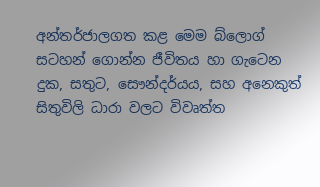අන්තර්ජාලගත කළ මෙම බ්ලොග් සටහන් ගොන්න ජීවිතය හා ගැටෙන දුක, සතුට, සෞන්දර්යය, සහ අනෙකුත් සිතුවිලි ධාරා වලට විවෘත්ත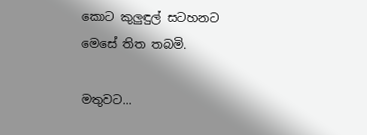කොට කුලුඳුල් සටහනට මෙසේ තිත තබමි.

මතුවට...